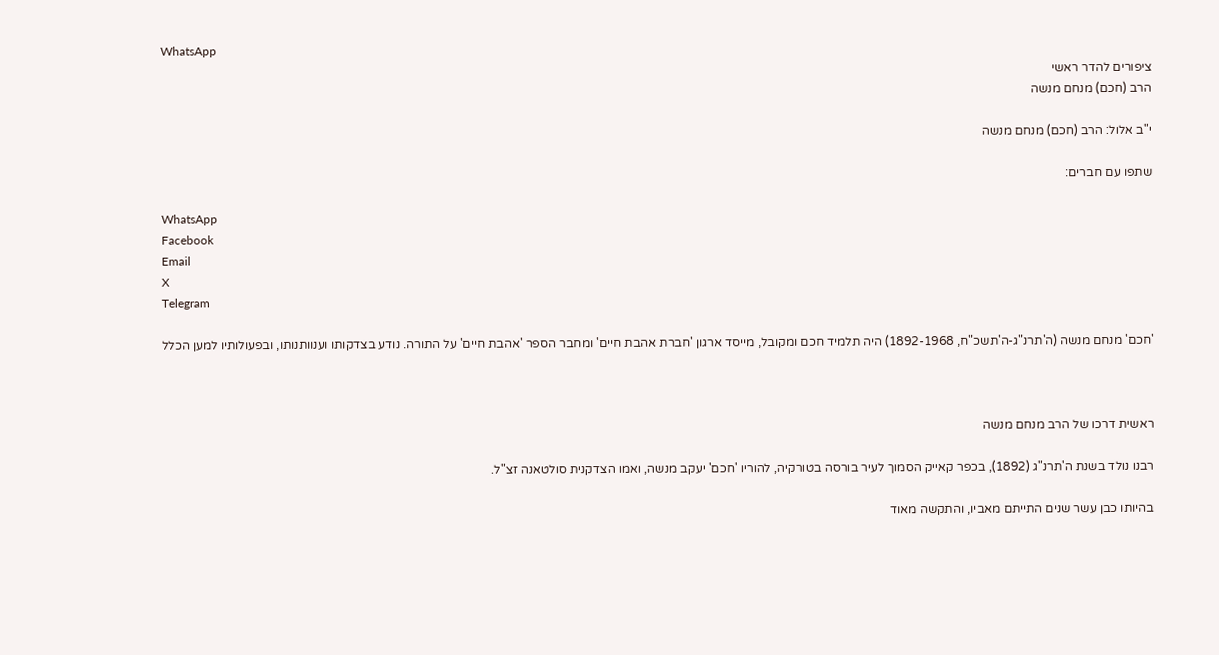WhatsApp
ציפורים להדר ראשי
הרב (חכם) מנחם מנשה

י"ב אלול: הרב (חכם) מנחם מנשה

שתפו עם חברים:

WhatsApp
Facebook
Email
X
Telegram

'חכם' מנחם מנשה (ה'תרנ"ג-ה'תשכ"ח, 1892-1968) היה תלמיד חכם ומקובל, מייסד ארגון 'חברת אהבת חיים' ומחבר הספר 'אהבת חיים' על התורה. נודע בצדקותו וענוותנותו, ובפעולותיו למען הכלל



ראשית דרכו של הרב מנחם מנשה

רבנו נולד בשנת ה'תרנ"ג (1892), בכפר קאייק הסמוך לעיר בורסה בטורקיה, להוריו 'חכם' יעקב מנשה, ואמו הצדקנית סולטאנה זצ"ל.

בהיותו כבן עשר שנים התייתם מאביו, והתקשה מאוד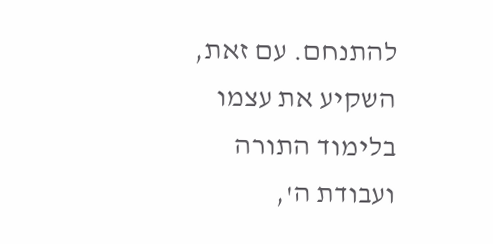להתנחם. עם זאת, השקיע את עצמו בלימוד התורה ועבודת ה',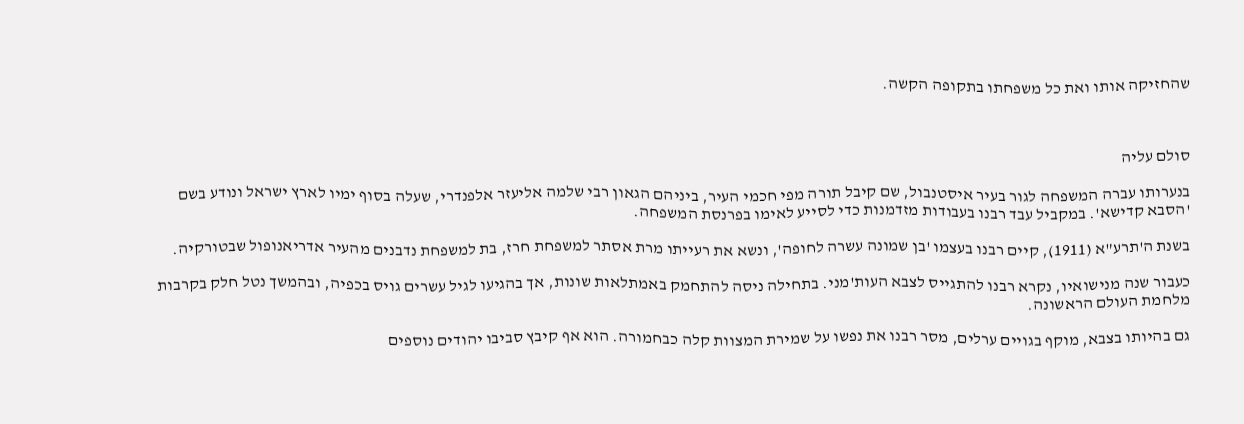שהחזיקה אותו ואת כל משפחתו בתקופה הקשה.



סולם עליה

בנערותו עברה המשפחה לגור בעיר איסטנבול, שם קיבל תורה מפי חכמי העיר, ביניהם הגאון רבי שלמה אליעזר אלפנדרי, שעלה בסוף ימיו לארץ ישראל ונודע בשם 'הסבא קדישא'. במקביל עבד רבנו בעבודות מזדמנות כדי לסייע לאימו בפרנסת המשפחה.

בשנת ה'תרע"א (1911), קיים רבנו בעצמו 'בן שמונה עשרה לחופה', ונשא את רעייתו מרת אסתר למשפחת חרז, בת למשפחת נדבנים מהעיר אדריאנופול שבטורקיה.

כעבור שנה מנישואיו, נקרא רבנו להתגייס לצבא העות'מני. בתחילה ניסה להתחמק באמתלאות שונות, אך בהגיעו לגיל עשרים גויס בכפיה, ובהמשך נטל חלק בקרבות מלחמת העולם הראשונה.

גם בהיותו בצבא, מוקף בגויים ערלים, מסר רבנו את נפשו על שמירת המצוות קלה כבחמורה. הוא אף קיבץ סביבו יהודים נוספים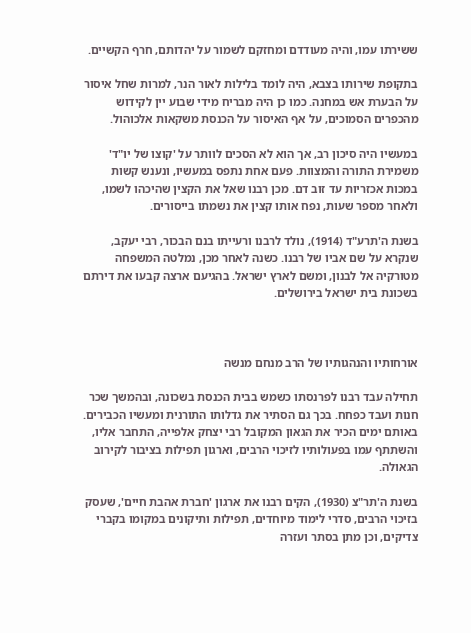ששירתו עמו, והיה מעודדם ומחזקם לשמור על יהדותם, חרף הקשיים.

בתקופת שירותו בצבא, היה לומד בלילות לאור הנר, למרות שחל איסור על הבערת אש במחנה. כמו כן היה מבריח מידי שבוע יין לקידוש מהכפרים הסמוכים, על אף האיסור על הכנסת משקאות אלכוהול.

במעשיו היה סיכון רב, אך הוא לא הסכים לוותר על 'קוצו של יו"ד' משמירת התורה והמצוות. פעם אחת נתפס במעשיו, ונענש קשות במכות אכזריות עד זוב דם. מכן רבנו שאל את הקצין שהיכהו לשמו, ולאחר מספר שעות, נפח אותו קצין את נשמתו בייסורים.

בשנת ה'תרע"ד (1914), נולד לרבנו ורעייתו בנם הבכור, רבי יעקב, שנקרא על שם אביו של רבנו. כשנה לאחר מכן, נמלטה המשפחה מטורקיה אל לבנון, ומשם לארץ ישראל. בהגיעם ארצה קבעו את דירתם בשכונת בית ישראל בירושלים.



אורחותיו והנהגותיו של הרב מנחם מנשה

תחילה עבד רבנו לפרנסתו כשמש בבית הכנסת בשכונה, ובהמשך שכר חנות ועבד כפחח. בכך גם הסתיר את גדלותו התורנית ומעשיו הכבירים. באותם ימים הכיר את הגאון המקובל רבי יצחק אלפייה, התחבר אליו, והשתתף עמו בפעולותיו לזיכוי הרבים, וארגון תפילות בציבור לקירוב הגאולה.

בשנת ה'תר"צ (1930), הקים רבנו את ארגון 'חברת אהבת חיים', שעסק בזיכוי הרבים, סדרי לימוד מיוחדים, תפילות ותיקונים במקומו בקברי צדיקים, וכן מתן בסתר ועזרה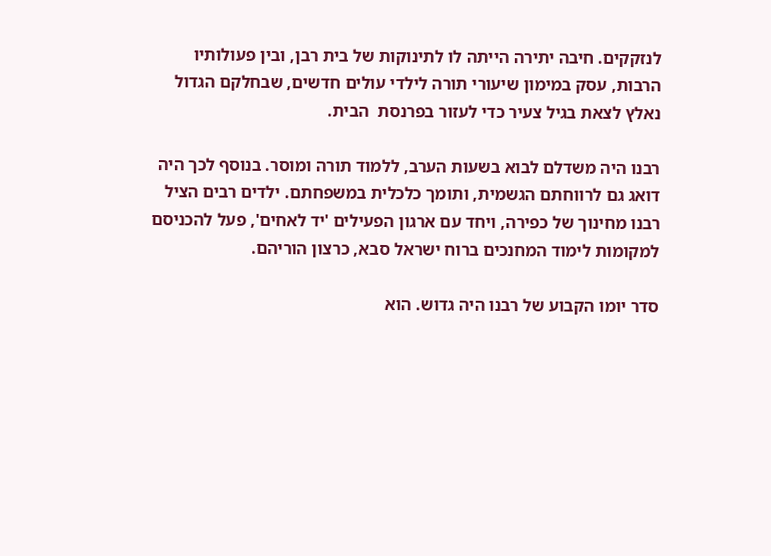לנזקקים. חיבה יתירה הייתה לו לתינוקות של בית רבן, ובין פעולותיו הרבות, עסק במימון שיעורי תורה לילדי עולים חדשים, שבחלקם הגדול נאלץ לצאת בגיל צעיר כדי לעזור בפרנסת  הבית.

רבנו היה משדלם לבוא בשעות הערב, ללמוד תורה ומוסר. בנוסף לכך היה דואג גם לרווחתם הגשמית, ותומך כלכלית במשפחתם. ילדים רבים הציל רבנו מחינוך של כפירה, ויחד עם ארגון הפעילים 'יד לאחים', פעל להכניסם למקומות לימוד המחנכים ברוח ישראל סבא, כרצון הוריהם.

סדר יומו הקבוע של רבנו היה גדוש. הוא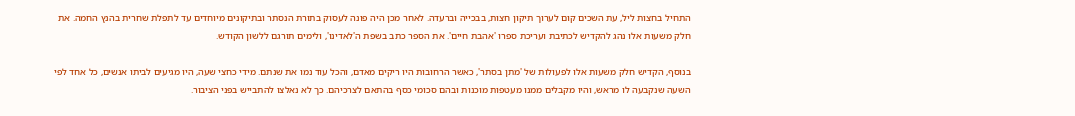התחיל בחצות ליל, עת השכים קום לערוך תיקון חצות, בבכייה וברעדה. לאחר מכן היה פונה לעסוק בתורת הנסתר ובתיקונים מיוחדים עד לתפלת שחרית בהנץ החמה. את חלק משעות אלו נהג להקדיש לכתיבת ועריכת ספרו 'אהבת חיים'. את הספר כתב בשפת ה'לאדינו', ולימים תורגם ללשון הקודש.

בנוסף, הקדיש חלק משעות אלו לפעולות של 'מתן בסתר', כאשר הרחובות היו ריקים מאדם, והכל עוד נמו את שנתם. מידי כחצי שעה, היו מגיעים לביתו אנשים, כל אחד לפי השעה שנקבעה לו מראש, והיו מקבלים ממנו מעטפות מוכנות ובהם סכומי כסף בהתאם לצרכיהם. כך לא נאלצו להתבייש בפני הציבור.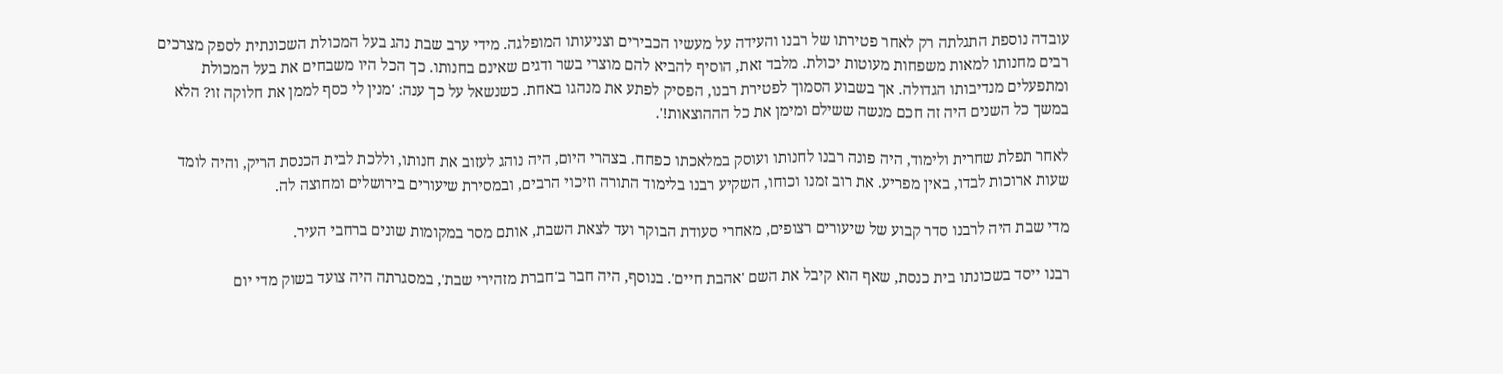עובדה נוספת התגלתה רק לאחר פטירתו של רבנו והעידה על מעשיו הכבירים וצניעותו המופלגה. מידי ערב שבת נהג בעל המכולת השכונתית לספק מצרכים רבים מחנותו למאות משפחות מעוטות יכולת. מלבד זאת, הוסיף להביא להם מוצרי בשר ודגים שאינם בחנותו. כך הכל היו משבחים את בעל המכולת ומתפעלים מנדיבותו הגדולה. אך בשבוע הסמוך לפטירת רבנו, הפסיק לפתע את מנהגו באחת. כשנשאל על כך ענה: 'מנין לי כסף לממן את חלוקה זו? הלא במשך כל השנים היה זה חכם מנשה ששילם ומימן את כל הההוצאות!'.

לאחר תפלת שחרית ולימוד, היה פונה רבנו לחנותו ועוסק במלאכתו כפחח. בצהרי היום, היה נוהג לעזוב את חנותו, וללכת לבית הכנסת הריק, והיה לומד שעות ארוכות לבדו, באין מפריע. את רוב זמנו וכוחו, השקיע רבנו בלימוד התורה וזיכוי הרבים, ובמסירת שיעורים בירושלים ומחוצה לה.

מדי שבת היה לרבנו סדר קבוע של שיעורים רצופים, מאחרי סעודת הבוקר ועד לצאת השבת, אותם מסר במקומות שונים ברחבי העיר.

רבנו ייסד בשכונתו בית כנסת, שאף הוא קיבל את השם 'אהבת חיים'. בנוסף, היה חבר ב'חברת מזהירי שבת', במסגרתה היה צועד בשוק מדי יום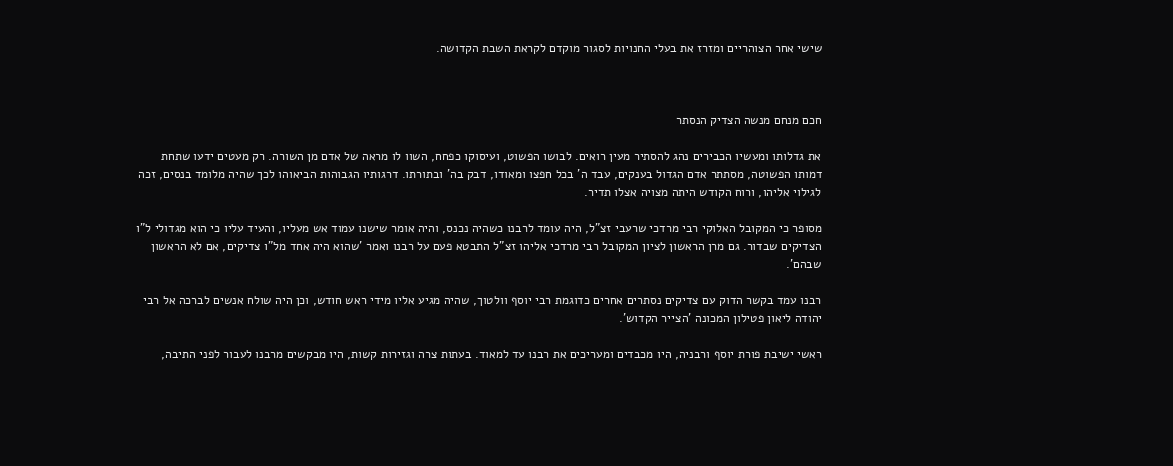שישי אחר הצוהריים ומזרז את בעלי החנויות לסגור מוקדם לקראת השבת הקדושה.



חכם מנחם מנשה הצדיק הנסתר

את גדלותו ומעשיו הכבירים נהג להסתיר מעין רואים. לבושו הפשוט, ועיסוקו כפחח, השוו לו מראה של אדם מן השורה. רק מעטים ידעו שתחת דמותו הפשוטה, מסתתר אדם הגדול בענקים, עבד ה' בכל חפצו ומאודו, דבק בה' ובתורתו. דרגותיו הגבוהות הביאוהו לכך שהיה מלומד בנסים, זכה לגילוי אליהו, ורוח הקודש היתה מצויה אצלו תדיר.

מסופר כי המקובל האלוקי רבי מרדכי שרעבי זצ"ל, היה עומד לרבנו כשהיה נכנס, והיה אומר שישנו עמוד אש מעליו, והעיד עליו כי הוא מגדולי ל"ו הצדיקים שבדור. גם מרן הראשון לציון המקובל רבי מרדכי אליהו זצ"ל התבטא פעם על רבנו ואמר 'שהוא היה אחד מל"ו צדיקים, אם לא הראשון שבהם'.

רבנו עמד בקשר הדוק עם צדיקים נסתרים אחרים כדוגמת רבי יוסף וולטוך, שהיה מגיע אליו מידי ראש חודש, וכן היה שולח אנשים לברכה אל רבי יהודה ליאון פטילון המכונה 'הצייר הקדוש'.

ראשי ישיבת פורת יוסף ורבניה, היו מכבדים ומעריכים את רבנו עד למאוד. בעתות צרה וגזירות קשות, היו מבקשים מרבנו לעבור לפני התיבה,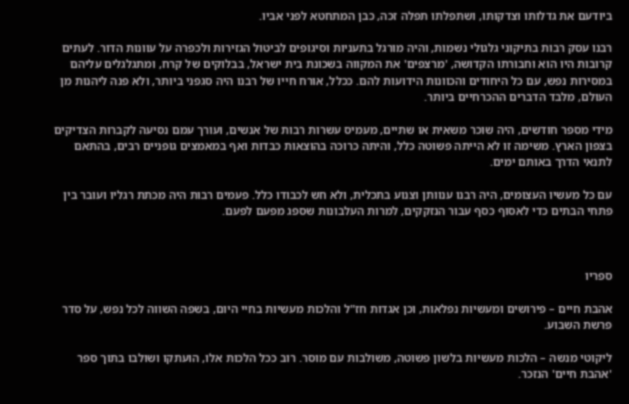ביודעם את גדלותו וצדקותו, ושתפלתו תפלה זכה, כבן המתחטא לפני אביו.

רבנו עסק רבות בתיקוני גלגולי נשמות, והיה מורגל בתעניות וסיגופים לביטול הגזירות ולכפרה על עוונות הדור. לעתים קרובות היו הוא וחבורתו הקדושה, 'מרצפים' את המקווה בשכונת בית ישראל, בבלוקים של קרח, ומתגלגלים עליהם במסירות נפש, עם כל היחודים והכוונות הידועות להם. ככלל, אורח חייו של רבנו היה סגפני ביותר, ולא פנה ליהנות מן העולם, מלבד הדברים ההכרחיים ביותר.

מידי מספר חודשים, היה שוכר משאית או שתיים, מעמיס עשרות רבות של אנשים, ועורך עמם נסיעה לקברות הצדיקים בצפון הארץ. משימה זו לא הייתה פשוטה כלל, והיתה כרוכה בהוצאות כבדות ואף במאמצים גופניים רבים, בהתאם לתנאי הדרך באותם ימים.

עם כל מעשיו העצומים, היה רבנו ענוותן וצנוע בתכלית, ולא חש לכבודו כלל. פעמים רבות היה מכתת רגליו ועובר בין פתחי הבתים כדי לאסוף כסף עבור הנזקקים, למרות העלבונות שספג מפעם לפעם.



ספריו

אהבת חיים – פירושים ומעשיות נפלאות, וכן אגדות חז"ל והלכות מעשיות בחיי היום, בשפה השווה לכל נפש, על סדר פרשת השבוע.

ליקוטי מנשה – הלכות מעשיות בלשון פשוטה, משולבות עם מוסר. רוב ככל הלכות אלו, הועתקו ושולבו בתוך ספר 'אהבת חיים' הנזכר.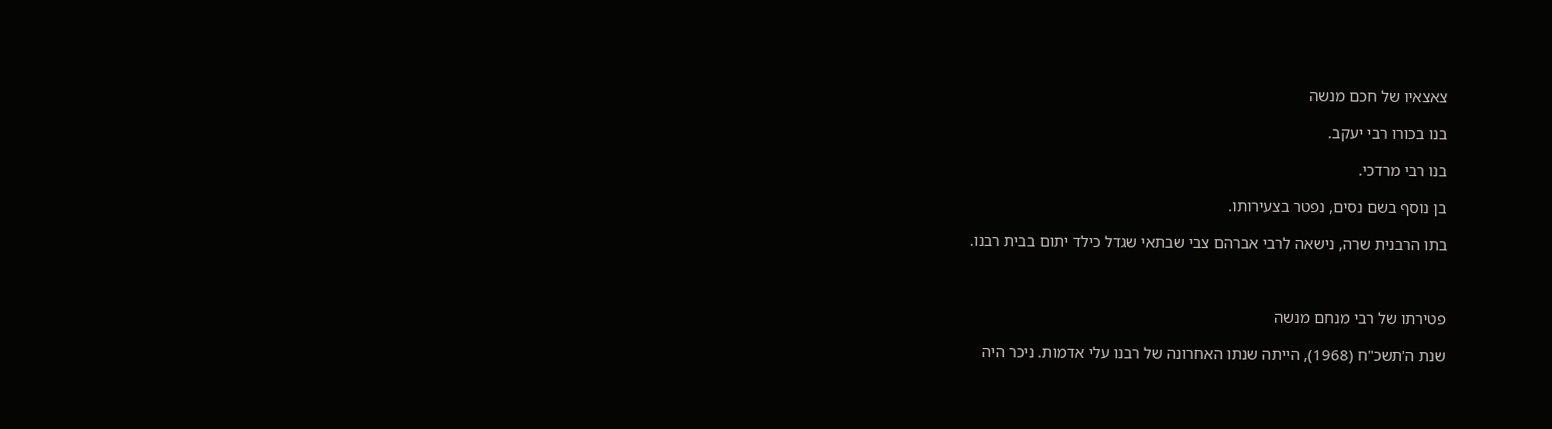צאצאיו של חכם מנשה

בנו בכורו רבי יעקב.

בנו רבי מרדכי.

בן נוסף בשם נסים, נפטר בצעירותו.

בתו הרבנית שרה, נישאה לרבי אברהם צבי שבתאי שגדל כילד יתום בבית רבנו.



פטירתו של רבי מנחם מנשה

שנת ה'תשכ"ח (1968), הייתה שנתו האחרונה של רבנו עלי אדמות. ניכר היה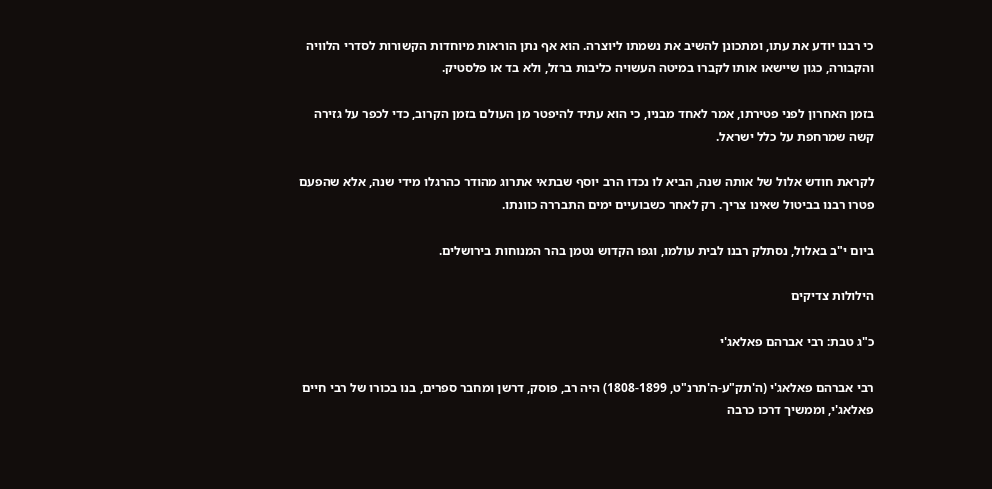כי רבנו יודע את עתו, ומתכונן להשיב את נשמתו ליוצרה. הוא אף נתן הוראות מיוחדות הקשורות לסדרי הלוויה והקבורה, כגון שיישאו אותו לקברו במיטה העשויה כליבות ברזל, ולא בד או פלסטיק.

בזמן האחרון לפני פטירתו, אמר לאחד מבניו, כי הוא עתיד להיפטר מן העולם בזמן הקרוב, כדי לכפר על גזירה קשה שמרחפת על כלל ישראל.

לקראת חודש אלול של אותה שנה, הביא לו נכדו הרב יוסף שבתאי אתרוג מהודר כהרגלו מידי שנה, אלא שהפעם פטרו רבנו בביטול שאינו צריך. רק לאחר כשבועיים ימים התבררה כוונתו.

ביום י"ב באלול, נסתלק רבנו לבית עולמו, וגפו הקדוש נטמן בהר המנוחות בירושלים.

הילולות צדיקים

כ"ג טבת: רבי אברהם פאלאג'י

רבי אברהם פאלאג'י (ה'תק"ע-ה'תרנ"ט, 1808-1899) היה רב, פוסק, דרשן ומחבר ספרים, בנו בכורו של רבי חיים פאלאג'י, וממשיך דרכו כרבה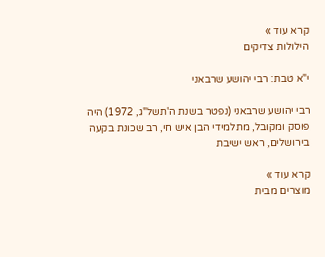קרא עוד »
הילולות צדיקים

י"א טבת: רבי יהושע שרבאני

רבי יהושע שרבאני (נפטר בשנת ה'תשל"ג, 1972) היה פוסק ומקובל, מתלמידי הבן איש חי, רב שכונת בקעה בירושלים, ראש ישיבת

קרא עוד »
מוצרים מבית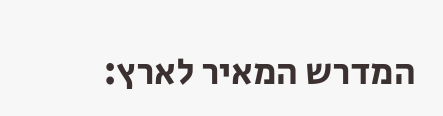המדרש המאיר לארץ: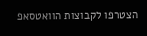הצטרפו לקבוצות הוואטסאפ